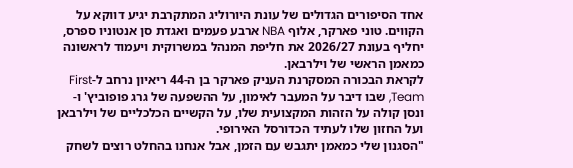אחד הסיפורים הגדולים של עונת היורוליג המתקרבת יגיע דווקא על הקווים. טוני פארקר, אלוף NBA ארבע פעמים ואגדת סן אנטוניו ספרס, יחליף בעונת 2026/27 את חליפת המנהל במשרוקית ויעמוד לראשונה כמאמן הראשי של וילרבאן.
לקראת הבכורה המסקרנת העניק פארקר בן ה-44 ריאיון נרחב ל-First Team, שבו דיבר על המעבר לאימון, על ההשפעה של גרג פופוביץ' ו-ונסן קולה על הזהות המקצועית שלו, על הקשיים הכלכליים של וילרבאן ועל החזון שלו לעתיד הכדורסל האירופי.
"הסגנון שלי כמאמן יתגבש עם הזמן, אבל אנחנו בהחלט רוצים לשחק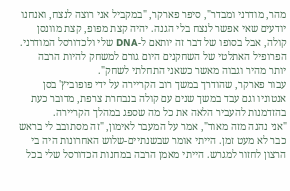מהר, מודרני ומבדר", סיפר פארקר, "במקביל אני רוצה לנצח, ואנחנו יודעים שאי אפשר לנצח בלי הגנה. יהיה קצת מפופ, קצת מוונסן קולה, אבל בסופו של דבר זה יותאם ל-DNA שלי ולכדורסל המודרני. הפרופיל האתלטי של השחקנים היום גורם למשחק להיות הרבה יותר מהיר וגבוה מאשר כשאני התחלתי לשחק".
עבור פארקר, שהודרך במשך רוב הקריירה על ידי פופוביץ' בסן אנטוניו וגם עבד במשך שנים עם קולה בנבחרת צרפת, מדובר כעת בהזדמנות להעביר הלאה את כל מה שספג במהלך הקריירה.
"אני נהנה מזה מאוד", אמר על המעבר לאימון, "זה מסתובב לי בראש כבר לא מעט זמן. הייתי אומר שבשנתיים-שלוש האחרונות היה בי הרצון לחזור למגרש. הייתי מאמן הרבה במחנות הכדורסל שלי בכל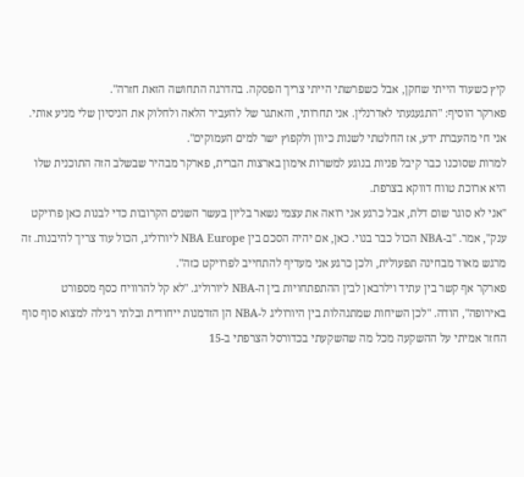קיץ כשעוד הייתי שחקן, אבל כשפרשתי הייתי צריך הפסקה. בהדרגה התחושה הזאת חזרה".
פארקר הוסיף: "התגעגעתי לאדרנלין. אני תחרותי, והאתגר של להעביר הלאה ולחלוק את הניסיון שלי מניע אותי. אני חי מהעברת ידע, אז החלטתי לשנות כיוון ולקפוץ ישר למים העמוקים".
למרות שסוכנו כבר קיבל פניות בנוגע למשרות אימון בארצות הברית, פארקר מבהיר שבשלב הזה התוכנית שלו היא ארוכת טווח דווקא בצרפת.
"אני לא סוגר שום דלת, אבל כרגע אני רואה את עצמי נשאר בליון בעשר השנים הקרובות כדי לבנות כאן פרויקט ענק", אמר. "ב-NBA הכול כבר בנוי. כאן, אם יהיה הסכם בין NBA Europe ליורוליג, הכול עוד צריך להיבנות. זה מרגש מאוד מבחינה תפעולית, ולכן כרגע אני מעדיף להתחייב לפרויקט כזה".
פארקר אף קשר בין עתיד וילרבאן לבין ההתפתחויות בין ה-NBA ליורוליג. "לא קל להרוויח כסף מספורט באירופה", הודה. "לכן השיחות שמתנהלות בין היורוליג ל-NBA הן הזדמנות ייחודית ובלתי רגילה למצוא סוף סוף החזר אמיתי על ההשקעה מכל מה שהשקעתי בכדורסל הצרפתי ב-15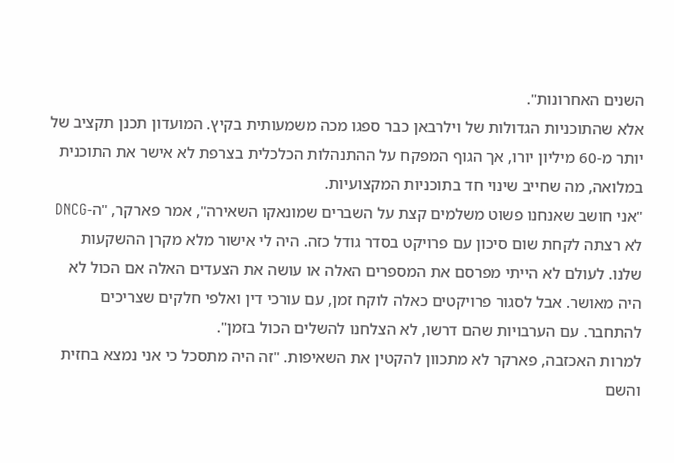השנים האחרונות".
אלא שהתוכניות הגדולות של וילרבאן כבר ספגו מכה משמעותית בקיץ. המועדון תכנן תקציב של יותר מ-60 מיליון יורו, אך הגוף המפקח על ההתנהלות הכלכלית בצרפת לא אישר את התוכנית במלואה, מה שחייב שינוי חד בתוכניות המקצועיות.
"אני חושב שאנחנו פשוט משלמים קצת על השברים שמונאקו השאירה", אמר פארקר, "ה-DNCG לא רצתה לקחת שום סיכון עם פרויקט בסדר גודל כזה. היה לי אישור מלא מקרן ההשקעות שלנו. לעולם לא הייתי מפרסם את המספרים האלה או עושה את הצעדים האלה אם הכול לא היה מאושר. אבל לסגור פרויקטים כאלה לוקח זמן, עם עורכי דין ואלפי חלקים שצריכים להתחבר. עם הערבויות שהם דרשו, לא הצלחנו להשלים הכול בזמן".
למרות האכזבה, פארקר לא מתכוון להקטין את השאיפות. "זה היה מתסכל כי אני נמצא בחזית והשם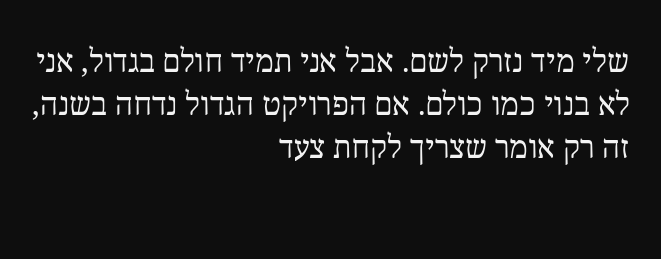שלי מיד נזרק לשם. אבל אני תמיד חולם בגדול, אני לא בנוי כמו כולם. אם הפרויקט הגדול נדחה בשנה, זה רק אומר שצריך לקחת צעד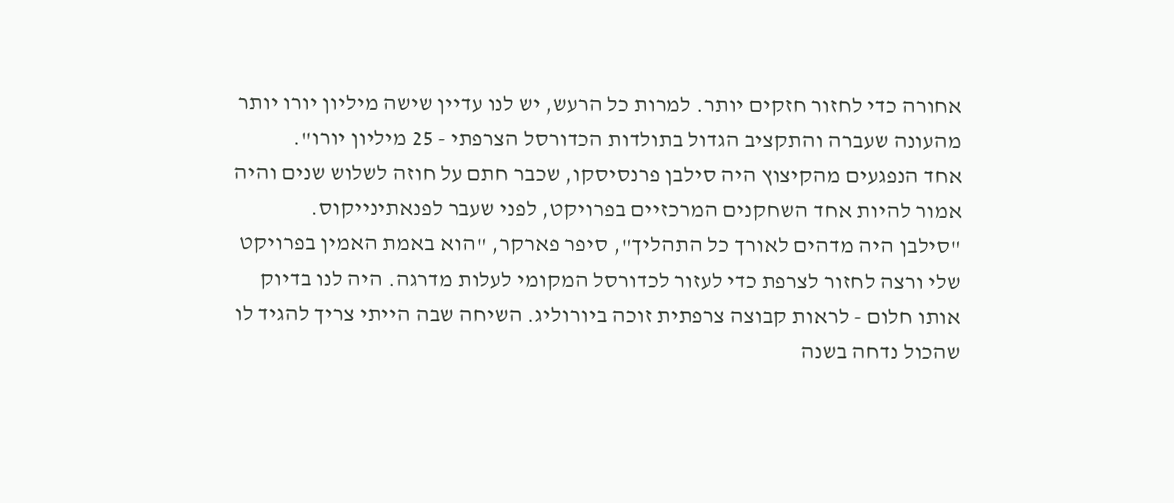אחורה כדי לחזור חזקים יותר. למרות כל הרעש, יש לנו עדיין שישה מיליון יורו יותר מהעונה שעברה והתקציב הגדול בתולדות הכדורסל הצרפתי - 25 מיליון יורו".
אחד הנפגעים מהקיצוץ היה סילבן פרנסיסקו, שכבר חתם על חוזה לשלוש שנים והיה אמור להיות אחד השחקנים המרכזיים בפרויקט, לפני שעבר לפנאתינייקוס.
"סילבן היה מדהים לאורך כל התהליך", סיפר פארקר, "הוא באמת האמין בפרויקט שלי ורצה לחזור לצרפת כדי לעזור לכדורסל המקומי לעלות מדרגה. היה לנו בדיוק אותו חלום - לראות קבוצה צרפתית זוכה ביורוליג. השיחה שבה הייתי צריך להגיד לו שהכול נדחה בשנה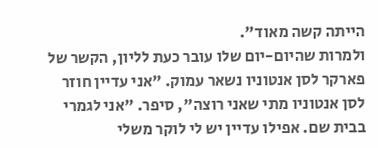הייתה קשה מאוד".
ולמרות שהיום-יום שלו עובר כעת לליון, הקשר של פארקר לסן אנטוניו נשאר עמוק. "אני עדיין חוזר לסן אנטוניו מתי שאני רוצה", סיפר. "אני לגמרי בבית שם. אפילו עדיין יש לי לוקר משלי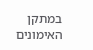במתקן האימונים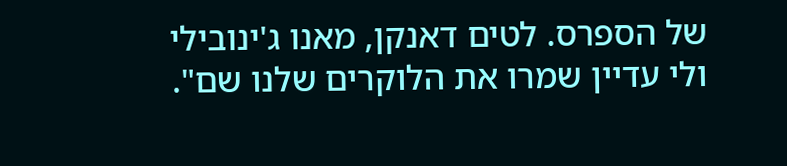של הספרס. לטים דאנקן, מאנו ג'ינובילי ולי עדיין שמרו את הלוקרים שלנו שם".